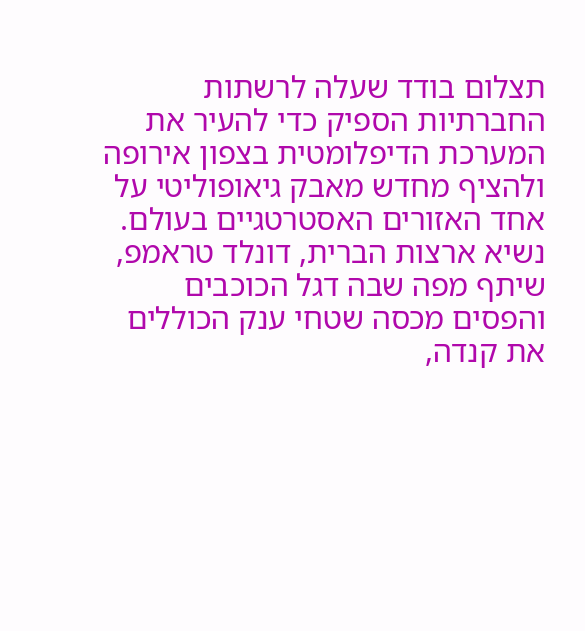תצלום בודד שעלה לרשתות החברתיות הספיק כדי להעיר את המערכת הדיפלומטית בצפון אירופה ולהציף מחדש מאבק גיאופוליטי על אחד האזורים האסטרטגיים בעולם. נשיא ארצות הברית, דונלד טראמפ, שיתף מפה שבה דגל הכוכבים והפסים מכסה שטחי ענק הכוללים את קנדה,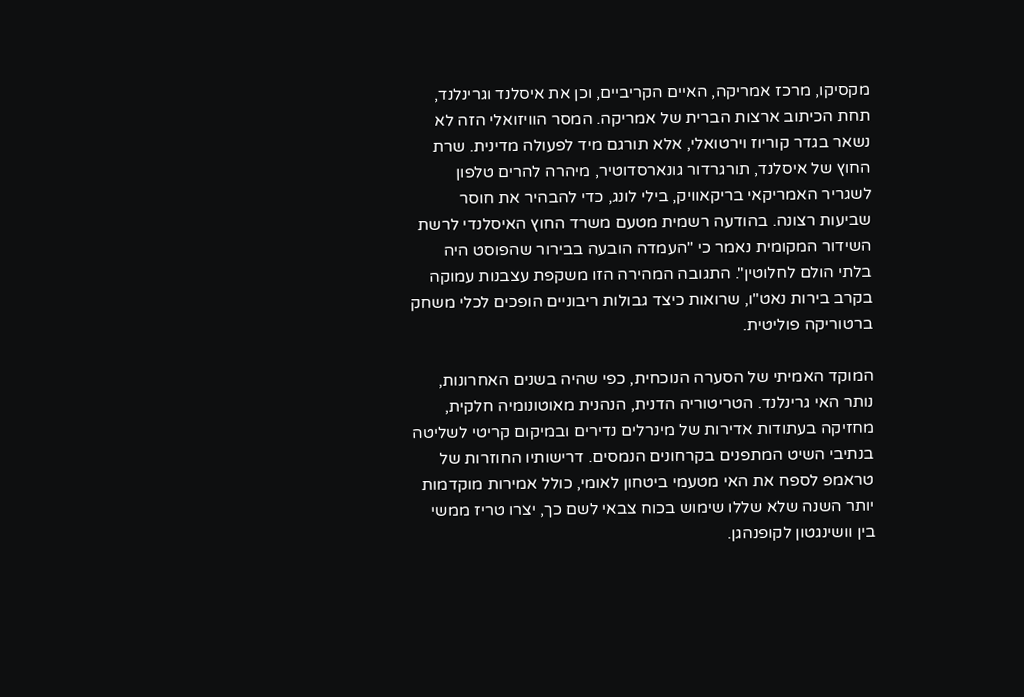מקסיקו, מרכז אמריקה, האיים הקריביים, וכן את איסלנד וגרינלנד, תחת הכיתוב ארצות הברית של אמריקה. המסר הוויזואלי הזה לא נשאר בגדר קוריוז וירטואלי, אלא תורגם מיד לפעולה מדינית. שרת החוץ של איסלנד, תורגרדור גונארסדוטיר, מיהרה להרים טלפון לשגריר האמריקאי בריקאוויק, בילי לונג, כדי להבהיר את חוסר שביעות רצונה. בהודעה רשמית מטעם משרד החוץ האיסלנדי לרשת השידור המקומית נאמר כי "העמדה הובעה בבירור שהפוסט היה בלתי הולם לחלוטין". התגובה המהירה הזו משקפת עצבנות עמוקה בקרב בירות נאט"ו, שרואות כיצד גבולות ריבוניים הופכים לכלי משחק ברטוריקה פוליטית.

המוקד האמיתי של הסערה הנוכחית, כפי שהיה בשנים האחרונות, נותר האי גרינלנד. הטריטוריה הדנית, הנהנית מאוטונומיה חלקית, מחזיקה בעתודות אדירות של מינרלים נדירים ובמיקום קריטי לשליטה בנתיבי השיט המתפנים בקרחונים הנמסים. דרישותיו החוזרות של טראמפ לספח את האי מטעמי ביטחון לאומי, כולל אמירות מוקדמות יותר השנה שלא שללו שימוש בכוח צבאי לשם כך, יצרו טריז ממשי בין וושינגטון לקופנהגן.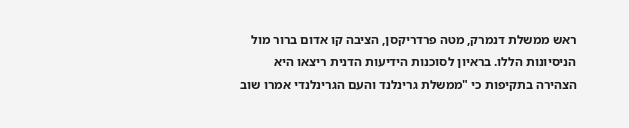ראש ממשלת דנמרק, מטה פרדריקסן, הציבה קו אדום ברור מול הניסיונות הללו. בראיון לסוכנות הידיעות הדנית ריצאו היא הצהירה בתקיפות כי "ממשלת גרינלנד והעם הגרינלנדי אמרו שוב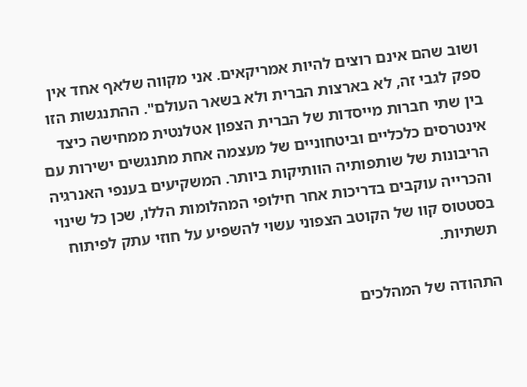ושוב שהם אינם רוצים להיות אמריקאים. אני מקווה שלאף אחד אין ספק לגבי זה, לא בארצות הברית ולא בשאר העולם". ההתנגשות הזו בין שתי חברות מייסדות של הברית הצפון אטלנטית ממחישה כיצד אינטרסים כלכליים וביטחוניים של מעצמה אחת מתנגשים ישירות עם הריבונות של שותפותיה הוותיקות ביותר. המשקיעים בענפי האנרגיה והכרייה עוקבים בדריכות אחר חילופי המהלומות הללו, שכן כל שינוי בסטטוס קוו של הקוטב הצפוני עשוי להשפיע על חוזי עתק לפיתוח תשתיות.

התהודה של המהלכים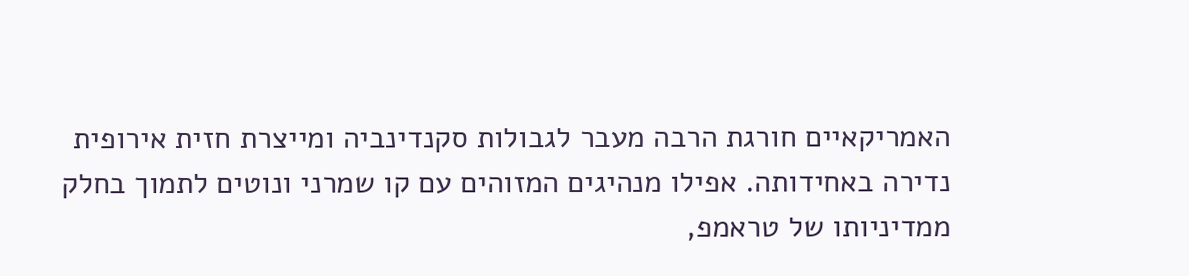האמריקאיים חורגת הרבה מעבר לגבולות סקנדינביה ומייצרת חזית אירופית נדירה באחידותה. אפילו מנהיגים המזוהים עם קו שמרני ונוטים לתמוך בחלק ממדיניותו של טראמפ,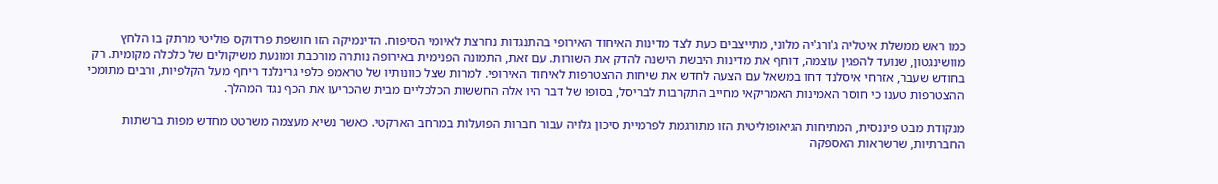כמו ראש ממשלת איטליה ג'ורג'יה מלוני, מתייצבים כעת לצד מדינות האיחוד האירופי בהתנגדות נחרצת לאיומי הסיפוח. הדינמיקה הזו חושפת פרדוקס פוליטי מרתק בו הלחץ מוושינגטון, שנועד להפגין עוצמה, דוחף את מדינות היבשת הישנה להדק את השורות. עם זאת, התמונה הפנימית באירופה נותרה מורכבת ומונעת משיקולים של כלכלה מקומית. רק בחודש שעבר, אזרחי איסלנד דחו במשאל עם הצעה לחדש את שיחות ההצטרפות לאיחוד האירופי. למרות שצל כוונותיו של טראמפ כלפי גרינלנד ריחף מעל הקלפיות, ורבים מתומכי ההצטרפות טענו כי חוסר האמינות האמריקאי מחייב התקרבות לבריסל, בסופו של דבר היו אלה החששות הכלכליים מבית שהכריעו את הכף נגד המהלך.

מנקודת מבט פיננסית, המתיחות הגיאופוליטית הזו מתורגמת לפרמיית סיכון גלויה עבור חברות הפועלות במרחב הארקטי. כאשר נשיא מעצמה משרטט מחדש מפות ברשתות החברתיות, שרשראות האספקה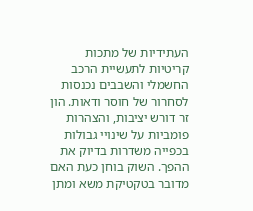העתידיות של מתכות קריטיות לתעשיית הרכב החשמלי והשבבים נכנסות לסחרור של חוסר ודאות. הון זר דורש יציבות, והצהרות פומביות על שינויי גבולות בכפייה משדרות בדיוק את ההפך. השוק בוחן כעת האם מדובר בטקטיקת משא ומתן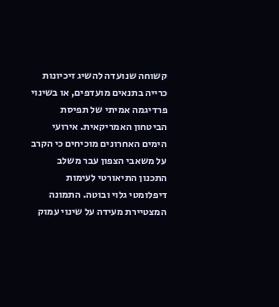קשוחה שנועדה להשיג זיכיונות כרייה בתנאים מועדפים, או בשינוי פרדיגמה אמיתי של תפיסת הביטחון האמריקאית. אירועי הימים האחרונים מוכיחים כי הקרב על משאבי הצפון עבר משלב התכנון התיאורטי לעימות דיפלומטי גלוי ובוטה. התמונה המצטיירת מעידה על שינוי עמוק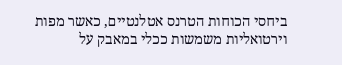ביחסי הכוחות הטרנס אטלנטיים, כאשר מפות וירטואליות משמשות ככלי במאבק על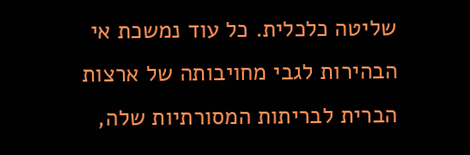שליטה כלכלית. כל עוד נמשכת אי הבהירות לגבי מחויבותה של ארצות הברית לבריתות המסורתיות שלה,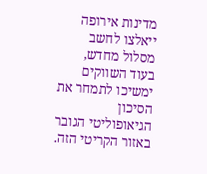מדינות אירופה ייאלצו לחשב מסלול מחדש, בעוד השווקים ימשיכו לתמחר את הסיכון הגיאופוליטי הגובר באזור הקריטי הזה.